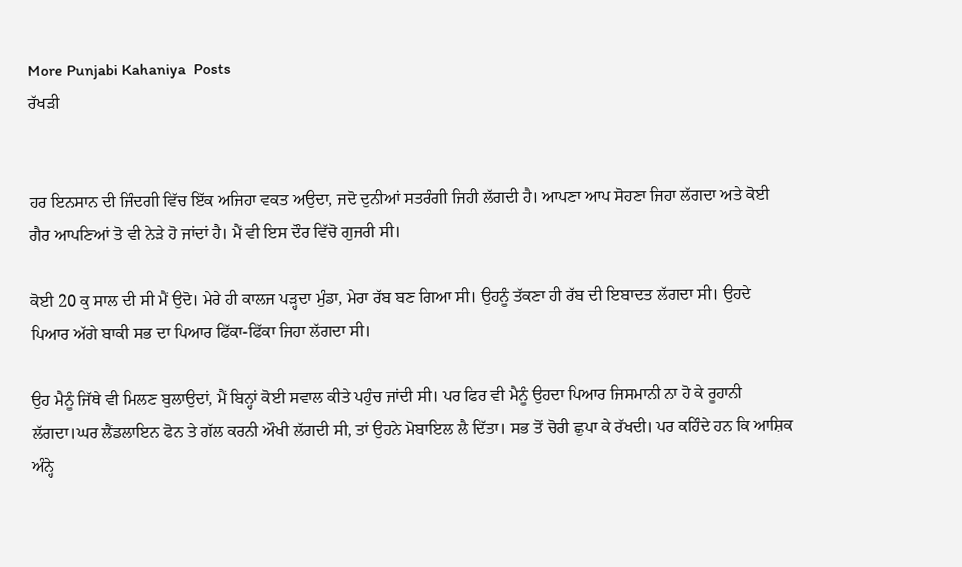More Punjabi Kahaniya  Posts
ਰੱਖੜੀ


ਹਰ ਇਨਸਾਨ ਦੀ ਜਿੰਦਗੀ ਵਿੱਚ ਇੱਕ ਅਜਿਹਾ ਵਕਤ ਅਉਦਾ, ਜਦੋ ਦੁਨੀਆਂ ਸਤਰੰਗੀ ਜਿਹੀ ਲੱਗਦੀ ਹੈ। ਆਪਣਾ ਆਪ ਸੋਹਣਾ ਜਿਹਾ ਲੱਗਦਾ ਅਤੇ ਕੋਈ ਗੈਰ ਆਪਣਿਆਂ ਤੋ ਵੀ ਨੇੜੇ ਹੋ ਜਾਂਦਾਂ ਹੈ। ਮੈਂ ਵੀ ਇਸ ਦੌਰ ਵਿੱਚੋ ਗੁਜਰੀ ਸੀ।

ਕੋਈ 20 ਕੁ ਸਾਲ ਦੀ ਸੀ ਮੈਂ ਉਦੋ। ਮੇਰੇ ਹੀ ਕਾਲਜ ਪੜ੍ਹਦਾ ਮੁੰਡਾ, ਮੇਰਾ ਰੱਬ ਬਣ ਗਿਆ ਸੀ। ਉਹਨੂੰ ਤੱਕਣਾ ਹੀ ਰੱਬ ਦੀ ਇਬਾਦਤ ਲੱਗਦਾ ਸੀ। ਉਹਦੇ ਪਿਆਰ ਅੱਗੇ ਬਾਕੀ ਸਭ ਦਾ ਪਿਆਰ ਫਿੱਕਾ-ਫਿੱਕਾ ਜਿਹਾ ਲੱਗਦਾ ਸੀ।

ਉਹ ਮੈਨੂੰ ਜਿੱਥੇ ਵੀ ਮਿਲਣ ਬੁਲਾਉਦਾਂ, ਮੈਂ ਬਿਨ੍ਹਾਂ ਕੋਈ ਸਵਾਲ ਕੀਤੇ ਪਹੁੰਚ ਜਾਂਦੀ ਸੀ। ਪਰ ਫਿਰ ਵੀ ਮੈਨੂੰ ਉਹਦਾ ਪਿਆਰ ਜਿਸਮਾਨੀ ਨਾ ਹੋ ਕੇ ਰੂਹਾਨੀ ਲੱਗਦਾ।ਘਰ ਲੈਂਡਲਾਇਨ ਫੋਨ ਤੇ ਗੱਲ ਕਰਨੀ ਔਖੀ ਲੱਗਦੀ ਸੀ, ਤਾਂ ਉਹਨੇ ਮੋਬਾਇਲ ਲੈ ਦਿੱਤਾ। ਸਭ ਤੋਂ ਚੋਰੀ ਛੁਪਾ ਕੇ ਰੱਖਦੀ। ਪਰ ਕਹਿੰਦੇ ਹਨ ਕਿ ਆਸ਼ਿਕ ਅੰਨ੍ਹੇ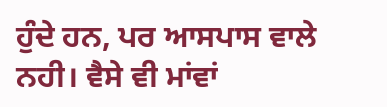ਹੁੰਦੇ ਹਨ, ਪਰ ਆਸਪਾਸ ਵਾਲੇ ਨਹੀ। ਵੈਸੇ ਵੀ ਮਾਂਵਾਂ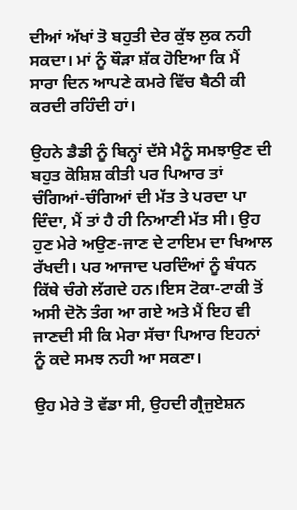ਦੀਆਂ ਅੱਖਾਂ ਤੋ ਬਹੁਤੀ ਦੇਰ ਕੁੱਝ ਲੁਕ ਨਹੀ ਸਕਦਾ। ਮਾਂ ਨੂੰ ਥੌੜਾ ਸ਼ੱਕ ਹੋਇਆ ਕਿ ਮੈਂ ਸਾਰਾ ਦਿਨ ਆਪਣੇ ਕਮਰੇ ਵਿੱਚ ਬੈਠੀ ਕੀ ਕਰਦੀ ਰਹਿੰਦੀ ਹਾਂ।

ਉਹਨੇ ਡੈਡੀ ਨੂੰ ਬਿਨ੍ਹਾਂ ਦੱਸੇ ਮੈਨੂੰ ਸਮਝਾਉਣ ਦੀ ਬਹੁਤ ਕੋਸ਼ਿਸ਼ ਕੀਤੀ ਪਰ ਪਿਆਰ ਤਾਂ ਚੰਗਿਆਂ-ਚੰਗਿਆਂ ਦੀ ਮੱਤ ਤੇ ਪਰਦਾ ਪਾ ਦਿੰਦਾ, ਮੈਂ ਤਾਂ ਹੈ ਹੀ ਨਿਆਣੀ ਮੱਤ ਸੀ। ਉਹ ਹੁਣ ਮੇਰੇ ਅਉਣ-ਜਾਣ ਦੇ ਟਾਇਮ ਦਾ ਖਿਆਲ ਰੱਖਦੀ। ਪਰ ਆਜਾਦ ਪਰਦਿੰਆਂ ਨੂੰ ਬੰਧਨ ਕਿੱਥੇ ਚੰਗੇ ਲੱਗਦੇ ਹਨ।ਇਸ ਟੋਕਾ-ਟਾਕੀ ਤੋਂ ਅਸੀ ਦੋਨੋ ਤੰਗ ਆ ਗਏ ਅਤੇ ਮੈਂ ਇਹ ਵੀ ਜਾਣਦੀ ਸੀ ਕਿ ਮੇਰਾ ਸੱਚਾ ਪਿਆਰ ਇਹਨਾਂ ਨੂੰ ਕਦੇ ਸਮਝ ਨਹੀ ਆ ਸਕਣਾ।

ਉਹ ਮੇਰੇ ਤੋ ਵੱਡਾ ਸੀ, ਉਹਦੀ ਗ੍ਰੈਜੁਏਸ਼ਨ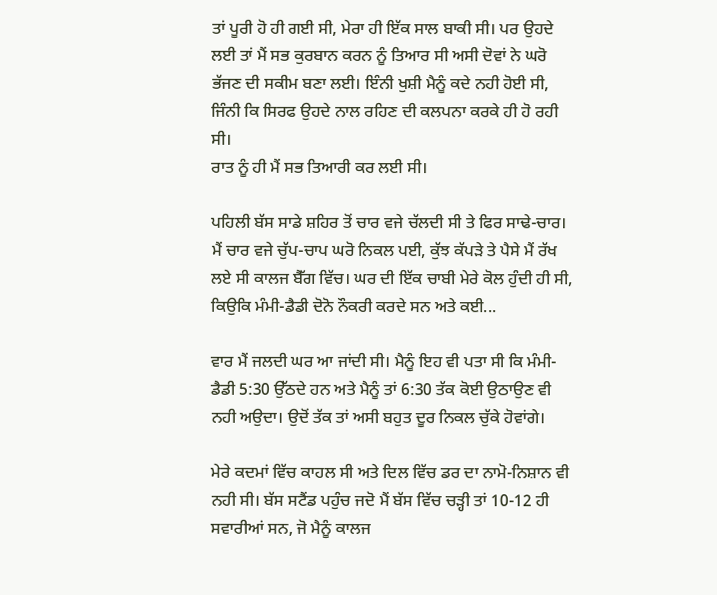ਤਾਂ ਪੂਰੀ ਹੋ ਹੀ ਗਈ ਸੀ, ਮੇਰਾ ਹੀ ਇੱਕ ਸਾਲ ਬਾਕੀ ਸੀ। ਪਰ ਉਹਦੇ ਲਈ ਤਾਂ ਮੈਂ ਸਭ ਕੁਰਬਾਨ ਕਰਨ ਨੂੰ ਤਿਆਰ ਸੀ ਅਸੀ ਦੋਵਾਂ ਨੇ ਘਰੋ ਭੱਜਣ ਦੀ ਸਕੀਮ ਬਣਾ ਲਈ। ਇੰਨੀ ਖੁਸ਼ੀ ਮੈਨੂੰ ਕਦੇ ਨਹੀ ਹੋਈ ਸੀ, ਜਿੰਨੀ ਕਿ ਸਿਰਫ ਉਹਦੇ ਨਾਲ ਰਹਿਣ ਦੀ ਕਲਪਨਾ ਕਰਕੇ ਹੀ ਹੋ ਰਹੀ ਸੀ।
ਰਾਤ ਨੂੰ ਹੀ ਮੈਂ ਸਭ ਤਿਆਰੀ ਕਰ ਲਈ ਸੀ।

ਪਹਿਲੀ ਬੱਸ ਸਾਡੇ ਸ਼ਹਿਰ ਤੋਂ ਚਾਰ ਵਜੇ ਚੱਲਦੀ ਸੀ ਤੇ ਫਿਰ ਸਾਢੇ-ਚਾਰ। ਮੈਂ ਚਾਰ ਵਜੇ ਚੁੱਪ-ਚਾਪ ਘਰੋ ਨਿਕਲ ਪਈ, ਕੁੱਝ ਕੱਪੜੇ ਤੇ ਪੈਸੇ ਮੈਂ ਰੱਖ ਲਏ ਸੀ ਕਾਲਜ ਬੈੱਗ ਵਿੱਚ। ਘਰ ਦੀ ਇੱਕ ਚਾਬੀ ਮੇਰੇ ਕੋਲ ਹੁੰਦੀ ਹੀ ਸੀ, ਕਿਉਕਿ ਮੰਮੀ-ਡੈਡੀ ਦੋਨੋ ਨੌਕਰੀ ਕਰਦੇ ਸਨ ਅਤੇ ਕਈ...

ਵਾਰ ਮੈਂ ਜਲਦੀ ਘਰ ਆ ਜਾਂਦੀ ਸੀ। ਮੈਨੂੰ ਇਹ ਵੀ ਪਤਾ ਸੀ ਕਿ ਮੰਮੀ-ਡੈਡੀ 5:30 ਉੱਠਦੇ ਹਨ ਅਤੇ ਮੈਨੂੰ ਤਾਂ 6:30 ਤੱਕ ਕੋਈ ਉਠਾਉਣ ਵੀ ਨਹੀ ਅਉਦਾ। ਉਦੋਂ ਤੱਕ ਤਾਂ ਅਸੀ ਬਹੁਤ ਦੂਰ ਨਿਕਲ ਚੁੱਕੇ ਹੋਵਾਂਗੇ।

ਮੇਰੇ ਕਦਮਾਂ ਵਿੱਚ ਕਾਹਲ ਸੀ ਅਤੇ ਦਿਲ ਵਿੱਚ ਡਰ ਦਾ ਨਾਮੋ-ਨਿਸ਼ਾਨ ਵੀ ਨਹੀ ਸੀ। ਬੱਸ ਸਟੈਂਡ ਪਹੁੰਚ ਜਦੋ ਮੈਂ ਬੱਸ ਵਿੱਚ ਚੜ੍ਹੀ ਤਾਂ 10-12 ਹੀ ਸਵਾਰੀਆਂ ਸਨ, ਜੋ ਮੈਨੂੰ ਕਾਲਜ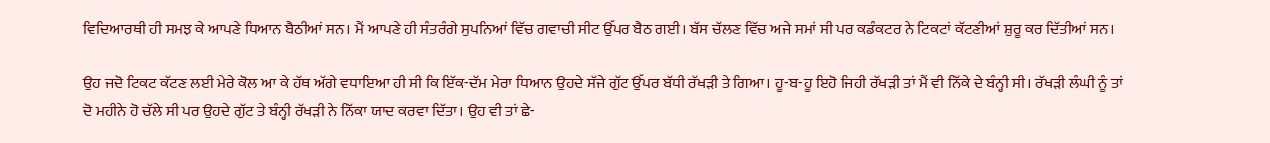ਵਿਦਿਆਰਥੀ ਹੀ ਸਮਝ ਕੇ ਆਪਣੇ ਧਿਆਨ ਬੈਠੀਆਂ ਸਨ। ਮੈਂ ਆਪਣੇ ਹੀ ਸੰਤਰੰਗੇ ਸੁਪਨਿਆਂ ਵਿੱਚ ਗਵਾਚੀ ਸੀਟ ਉੱਪਰ ਬੈਠ ਗਈ। ਬੱਸ ਚੱਲਣ ਵਿੱਚ ਅਜੇ ਸਮਾਂ ਸੀ ਪਰ ਕਡੰਕਟਰ ਨੇ ਟਿਕਟਾਂ ਕੱਟਣੀਆਂ ਸ਼ੁਰੂ ਕਰ ਦਿੱਤੀਆਂ ਸਨ।

ਉਹ ਜਦੋ ਟਿਕਟ ਕੱਟਣ ਲਈ ਮੇਰੇ ਕੋਲ ਆ ਕੇ ਹੱਥ ਅੱਗੇ ਵਧਾਇਆ ਹੀ ਸੀ ਕਿ ਇੱਕ-ਦੱਮ ਮੇਰਾ ਧਿਆਨ ਉਹਦੇ ਸੱਜੇ ਗੁੱਟ ਉੱਪਰ ਬੱਧੀ ਰੱਖੜੀ ਤੇ ਗਿਆ। ਹੂ-ਬ-ਹੂ ਇਹੋ ਜਿਹੀ ਰੱਖੜੀ ਤਾਂ ਮੈਂ ਵੀ ਨਿੱਕੇ ਦੇ ਬੰਨ੍ਹੀ ਸੀ। ਰੱਖੜੀ ਲੰਘੀ ਨੂੰ ਤਾਂ ਦੋ ਮਹੀਨੇ ਹੋ ਚੱਲੇ ਸੀ ਪਰ ਉਹਦੇ ਗੁੱਟ ਤੇ ਬੰਨ੍ਹੀ ਰੱਖੜੀ ਨੇ ਨਿੱਕਾ ਯਾਦ ਕਰਵਾ ਦਿੱਤਾ। ਉਹ ਵੀ ਤਾਂ ਛੇ-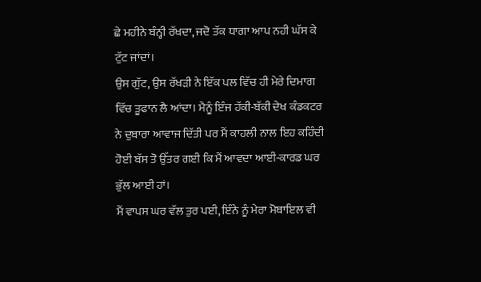ਛੇ ਮਹੀਨੇ ਬੰਨ੍ਹੀ ਰੱਖਦਾ, ਜਦੋ ਤੱਕ ਧਾਗਾ ਆਪ ਨਹੀ ਘੱਸ ਕੇ ਟੁੱਟ ਜਾਂਦਾਂ।
ਉਸ ਗੁੱਟ, ਉਸ ਰੱਖੜੀ ਨੇ ਇੱਕ ਪਲ ਵਿੱਚ ਹੀ ਮੇਰੇ ਦਿਮਾਗ ਵਿੱਚ ਤੂਫਾਨ ਲੈ ਆਂਦਾ। ਮੈਨੂੰ ਇੰਜ ਹੱਕੀ-ਬੱਕੀ ਦੇਖ ਕੰਡਕਟਰ ਨੇ ਦੁਬਾਰਾ ਆਵਾਜ ਦਿੱਤੀ ਪਰ ਮੈਂ ਕਾਹਲੀ ਨਾਲ ਇਹ ਕਹਿੰਦੀ ਹੋਈ ਬੱਸ ਤੋ ਉੱਤਰ ਗਈ ਕਿ ਮੈਂ ਆਵਦਾ ਆਈ-ਕਾਰਡ ਘਰ ਭੁੱਲ ਆਈ ਹਾਂ।
ਮੈਂ ਵਾਪਸ ਘਰ ਵੱਲ ਤੁਰ ਪਈ, ਇੰਨੇ ਨੂੰ ਮੇਰਾ ਮੋਬਾਇਲ ਵੀ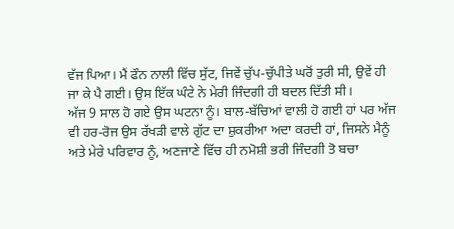ਵੱਜ ਪਿਆ। ਮੈਂ ਫੌਨ ਨਾਲੀ ਵਿੱਚ ਸੁੱਟ, ਜਿਵੇਂ ਚੁੱਪ-ਚੁੱਪੀਤੇ ਘਰੋਂ ਤੁਰੀ ਸੀ, ਉਵੇਂ ਹੀ ਜਾ ਕੇ ਪੈ ਗਈ। ਉਸ ਇੱਕ ਘੰਟੇ ਨੇ ਮੇਰੀ ਜਿੰਦਗੀ ਹੀ ਬਦਲ ਦਿੱਤੀ ਸੀ।
ਅੱਜ 9 ਸਾਲ ਹੋ ਗਏ ਉਸ ਘਟਨਾ ਨੂੰ। ਬਾਲ-ਬੱਚਿਆਂ ਵਾਲੀ ਹੋ ਗਈ ਹਾਂ ਪਰ ਅੱਜ ਵੀ ਹਰ-ਰੋਜ ਉਸ ਰੱਖੜੀ ਵਾਲੇ ਗੁੱਟ ਦਾ ਸ਼ੁਕਰੀਆ ਅਦਾ ਕਰਦੀ ਹਾਂ, ਜਿਸਨੇ ਮੈਨੂੰ ਅਤੇ ਮੇਰੇ ਪਰਿਵਾਰ ਨੂੰ, ਅਣਜਾਣੇ ਵਿੱਚ ਹੀ ਨਮੋਸ਼ੀ ਭਰੀ ਜਿੰਦਗੀ ਤੋ ਬਚਾ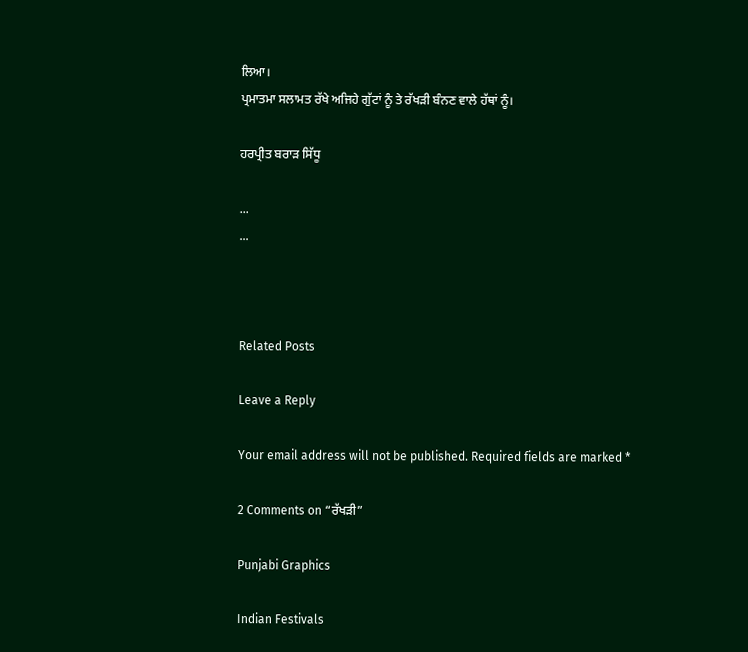ਲਿਆ।
ਪ੍ਰਮਾਤਮਾ ਸਲਾਮਤ ਰੱਖੇ ਅਜਿਹੇ ਗੁੱਟਾਂ ਨੂੰ ਤੇ ਰੱਖੜੀ ਬੰਨਣ ਵਾਲੇ ਹੱਥਾਂ ਨੂੰ।

ਹਰਪ੍ਰੀਤ ਬਰਾੜ ਸਿੱਧੂ

...
...



Related Posts

Leave a Reply

Your email address will not be published. Required fields are marked *

2 Comments on “ਰੱਖੜੀ”

Punjabi Graphics

Indian Festivals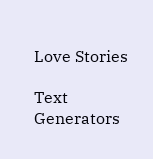Love Stories

Text Generators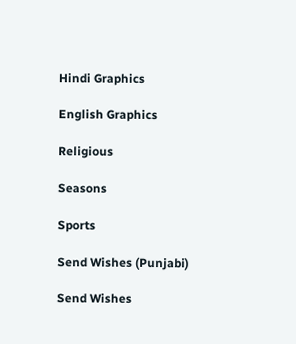Hindi Graphics

English Graphics

Religious

Seasons

Sports

Send Wishes (Punjabi)

Send Wishes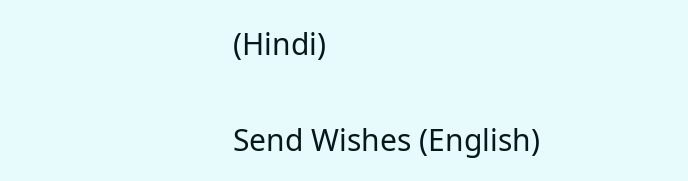(Hindi)

Send Wishes (English)